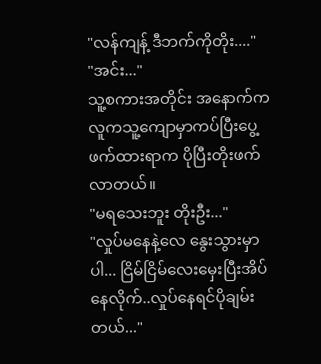"လန်ကျန့် ဒီဘက်ကိုတိုး...."
"အင်း..."
သူ့စကားအတိုင်း အနောက်ကလူကသူ့ကျောမှာကပ်ပြီးပွေ့ဖက်ထားရာက ပိုပြီးတိုးဖက်လာတယ်။
"မရသေးဘူး တိုးဦး..."
"လှုပ်မနေနဲ့လေ နွေးသွားမှာပါ... ငြိမ်ငြိမ်လေးမှေးပြီးအိပ်နေလိုက်..လှုပ်နေရင်ပိုချမ်းတယ်..."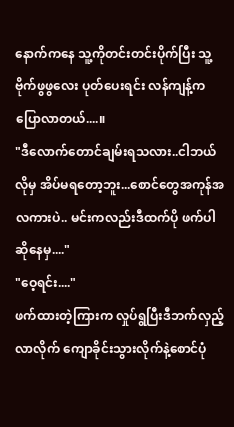နောက်ကနေ သူ့ကိုတင်းတင်းပိုက်ပြီး သူ့ဗိုက်ဖွဖွလေး ပုတ်ပေးရင်း လန်ကျန့်ကပြောလာတယ်....။
"ဒီလောက်တောင်ချမ်းရသလား..ငါဘယ်လိုမှ အိပ်မရတော့ဘူး...စောင်တွေအကုန်အလကားပဲ.. မင်းကလည်းဒီထက်ပို ဖက်ပါဆိုနေမှ...."
"ဝေ့ရင်း...."
ဖက်ထားတဲ့ကြားက လှုပ်ရွပြီးဒီဘက်လှည့်လာလိုက် ကျောခိုင်းသွားလိုက်နဲ့စောင်ပုံ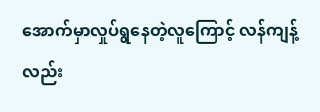အောက်မှာလှုပ်ရွနေတဲ့လူကြောင့် လန်ကျန့်လည်း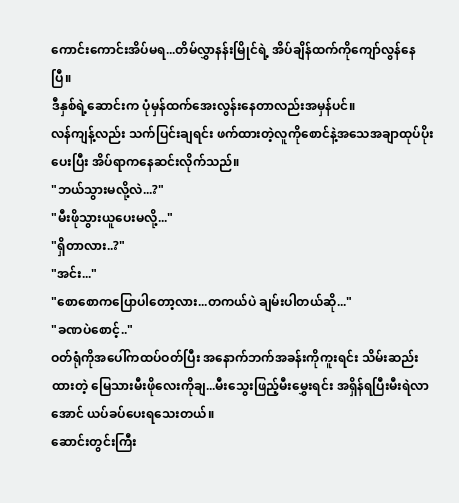ကောင်းကောင်းအိပ်မရ...တိမ်လွှာနန်းမြိုင်ရဲ့ အိပ်ချိန်ထက်ကိုကျော်လွန်နေပြီ။
ဒီနှစ်ရဲ့ဆောင်းက ပုံမှန်ထက်အေးလွန်းနေတာလည်းအမှန်ပင်။
လန်ကျန့်လည်း သက်ပြင်းချရင်း ဖက်ထားတဲ့လူကိုစောင်နဲ့အသေအချာထုပ်ပိုးပေးပြီး အိပ်ရာကနေဆင်းလိုက်သည်။
"ဘယ်သွားမလို့လဲ...?"
"မီးဖိုသွားယူပေးမလို့..."
"ရှိတာလား..?"
"အင်း..."
"စောစောကပြောပါတော့လား...တကယ်ပဲ ချမ်းပါတယ်ဆို..."
"ခဏပဲစောင့်.."
ဝတ်ရုံကိုအပေါ်ကထပ်ဝတ်ပြီး အနောက်ဘက်အခန်းကိုကူးရင်း သိမ်းဆည်းထားတဲ့ မြေသားမီးဖိုလေးကိုချ...မီးသွေးဖြည့်မီးမွှေးရင်း အရှိန်ရပြီးမီးရဲလာအောင် ယပ်ခပ်ပေးရသေးတယ်။
ဆောင်းတွင်းကြီး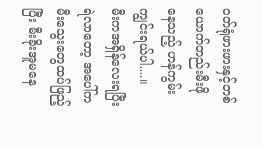ဝတ်ရုံဖားဖားနှင့်တစ်ယောက်တည်းမီးဖိုနေသည့် ဟန်ကွမ်းကျွင်းရယ်ပါ....။
မီးကအရှိန်လေးရပြီးရဲလာတော့ အပေါ်ကမီးသွေးတွေထပ်ဖြည့်ပြီး မီးခိုးအူမနေ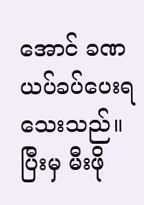အောင် ခဏယပ်ခပ်ပေးရသေးသည်။ ပြီးမှ မီးဖို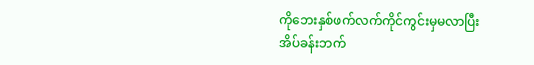ကိုဘေးနှစ်ဖက်လက်ကိုင်ကွင်းမှမလာပြီး အိပ်ခန်းဘက်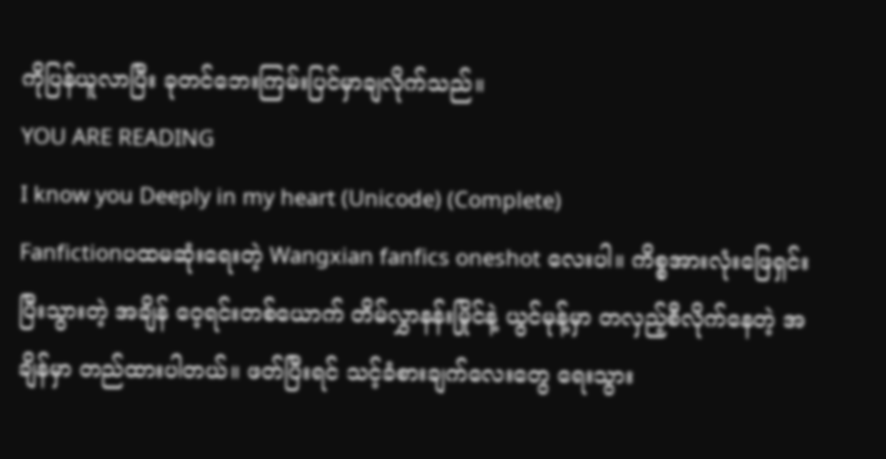ကိုပြန်ယူလာပြီး ခုတင်ဘေးကြမ်းပြင်မှာချလိုက်သည်။
YOU ARE READING
I know you Deeply in my heart (Unicode) (Complete)
Fanfictionပထမဆုံးရေးတဲ့ Wangxian fanfics oneshot လေးပါ။ ကိစ္စအားလုံးဖြေရှင်းပြီးသွားတဲ့ အချိန် ဝေ့ရင်းတစ်ယောက် တိမ်လွှာနန်းမြိုင်နဲ့ ယွင်မုန့်မှာ တလှည့်စီလိုက်နေတဲ့ အချိန်မှာ တည်ထားပါတယ်။ ဖတ်ပြီးရင် သင့်ခံစားချက်လေးတွေ ရေးသွား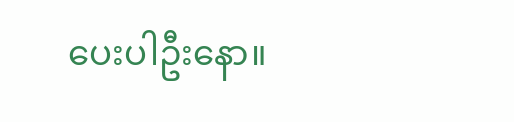ပေးပါဦးနော။